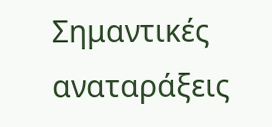Σημαντικές αναταράξεις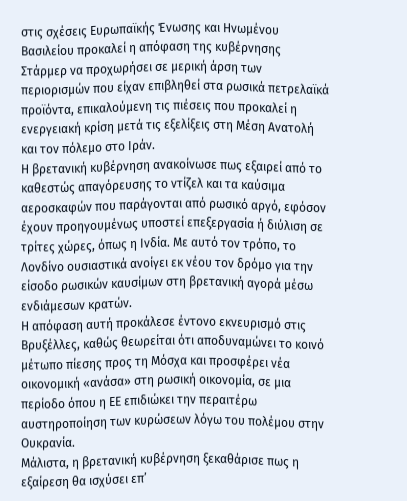στις σχέσεις Ευρωπαϊκής Ένωσης και Ηνωμένου Βασιλείου προκαλεί η απόφαση της κυβέρνησης Στάρμερ να προχωρήσει σε μερική άρση των περιορισμών που είχαν επιβληθεί στα ρωσικά πετρελαϊκά προϊόντα, επικαλούμενη τις πιέσεις που προκαλεί η ενεργειακή κρίση μετά τις εξελίξεις στη Μέση Ανατολή και τον πόλεμο στο Ιράν.
Η βρετανική κυβέρνηση ανακοίνωσε πως εξαιρεί από το καθεστώς απαγόρευσης το ντίζελ και τα καύσιμα αεροσκαφών που παράγονται από ρωσικό αργό, εφόσον έχουν προηγουμένως υποστεί επεξεργασία ή διύλιση σε τρίτες χώρες, όπως η Ινδία. Με αυτό τον τρόπο, το Λονδίνο ουσιαστικά ανοίγει εκ νέου τον δρόμο για την είσοδο ρωσικών καυσίμων στη βρετανική αγορά μέσω ενδιάμεσων κρατών.
Η απόφαση αυτή προκάλεσε έντονο εκνευρισμό στις Βρυξέλλες, καθώς θεωρείται ότι αποδυναμώνει το κοινό μέτωπο πίεσης προς τη Μόσχα και προσφέρει νέα οικονομική «ανάσα» στη ρωσική οικονομία, σε μια περίοδο όπου η ΕΕ επιδιώκει την περαιτέρω αυστηροποίηση των κυρώσεων λόγω του πολέμου στην Ουκρανία.
Μάλιστα, η βρετανική κυβέρνηση ξεκαθάρισε πως η εξαίρεση θα ισχύσει επ’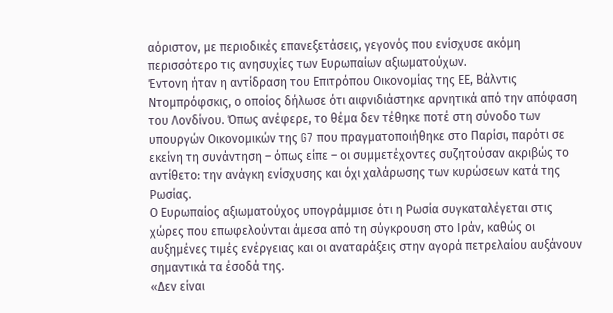αόριστον, με περιοδικές επανεξετάσεις, γεγονός που ενίσχυσε ακόμη περισσότερο τις ανησυχίες των Ευρωπαίων αξιωματούχων.
Έντονη ήταν η αντίδραση του Επιτρόπου Οικονομίας της ΕΕ, Βάλντις Ντομπρόφσκις, ο οποίος δήλωσε ότι αιφνιδιάστηκε αρνητικά από την απόφαση του Λονδίνου. Όπως ανέφερε, το θέμα δεν τέθηκε ποτέ στη σύνοδο των υπουργών Οικονομικών της G7 που πραγματοποιήθηκε στο Παρίσι, παρότι σε εκείνη τη συνάντηση – όπως είπε – οι συμμετέχοντες συζητούσαν ακριβώς το αντίθετο: την ανάγκη ενίσχυσης και όχι χαλάρωσης των κυρώσεων κατά της Ρωσίας.
Ο Ευρωπαίος αξιωματούχος υπογράμμισε ότι η Ρωσία συγκαταλέγεται στις χώρες που επωφελούνται άμεσα από τη σύγκρουση στο Ιράν, καθώς οι αυξημένες τιμές ενέργειας και οι αναταράξεις στην αγορά πετρελαίου αυξάνουν σημαντικά τα έσοδά της.
«Δεν είναι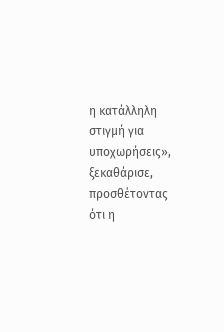η κατάλληλη στιγμή για υποχωρήσεις», ξεκαθάρισε, προσθέτοντας ότι η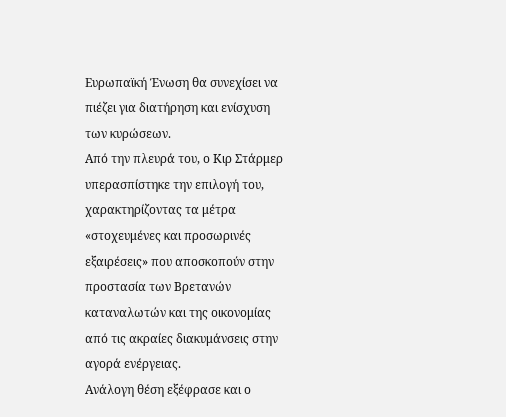Ευρωπαϊκή Ένωση θα συνεχίσει να πιέζει για διατήρηση και ενίσχυση των κυρώσεων.
Από την πλευρά του, ο Κιρ Στάρμερ υπερασπίστηκε την επιλογή του, χαρακτηρίζοντας τα μέτρα «στοχευμένες και προσωρινές εξαιρέσεις» που αποσκοπούν στην προστασία των Βρετανών καταναλωτών και της οικονομίας από τις ακραίες διακυμάνσεις στην αγορά ενέργειας.
Ανάλογη θέση εξέφρασε και ο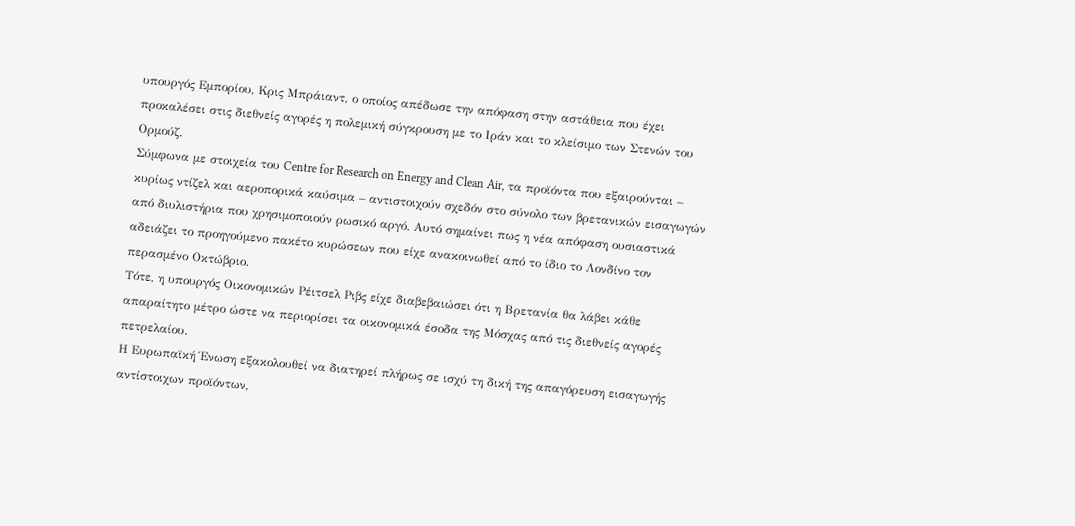υπουργός Εμπορίου, Κρις Μπράιαντ, ο οποίος απέδωσε την απόφαση στην αστάθεια που έχει προκαλέσει στις διεθνείς αγορές η πολεμική σύγκρουση με το Ιράν και το κλείσιμο των Στενών του Ορμούζ.
Σύμφωνα με στοιχεία του Centre for Research on Energy and Clean Air, τα προϊόντα που εξαιρούνται – κυρίως ντίζελ και αεροπορικά καύσιμα – αντιστοιχούν σχεδόν στο σύνολο των βρετανικών εισαγωγών από διυλιστήρια που χρησιμοποιούν ρωσικό αργό. Αυτό σημαίνει πως η νέα απόφαση ουσιαστικά αδειάζει το προηγούμενο πακέτο κυρώσεων που είχε ανακοινωθεί από το ίδιο το Λονδίνο τον περασμένο Οκτώβριο.
Τότε, η υπουργός Οικονομικών Ρέιτσελ Ριβς είχε διαβεβαιώσει ότι η Βρετανία θα λάβει κάθε απαραίτητο μέτρο ώστε να περιορίσει τα οικονομικά έσοδα της Μόσχας από τις διεθνείς αγορές πετρελαίου.
Η Ευρωπαϊκή Ένωση εξακολουθεί να διατηρεί πλήρως σε ισχύ τη δική της απαγόρευση εισαγωγής αντίστοιχων προϊόντων,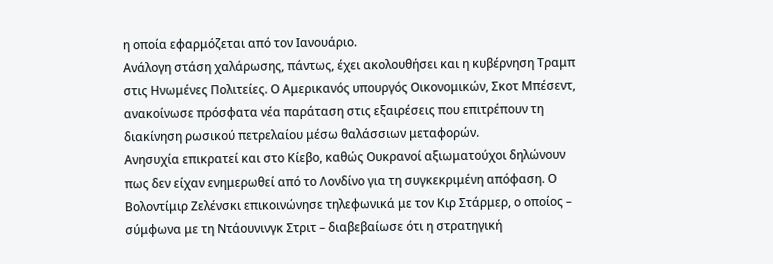η οποία εφαρμόζεται από τον Ιανουάριο.
Ανάλογη στάση χαλάρωσης, πάντως, έχει ακολουθήσει και η κυβέρνηση Τραμπ στις Ηνωμένες Πολιτείες. Ο Αμερικανός υπουργός Οικονομικών, Σκοτ Μπέσεντ, ανακοίνωσε πρόσφατα νέα παράταση στις εξαιρέσεις που επιτρέπουν τη διακίνηση ρωσικού πετρελαίου μέσω θαλάσσιων μεταφορών.
Ανησυχία επικρατεί και στο Κίεβο, καθώς Ουκρανοί αξιωματούχοι δηλώνουν πως δεν είχαν ενημερωθεί από το Λονδίνο για τη συγκεκριμένη απόφαση. Ο Βολοντίμιρ Ζελένσκι επικοινώνησε τηλεφωνικά με τον Κιρ Στάρμερ, ο οποίος – σύμφωνα με τη Ντάουνινγκ Στριτ – διαβεβαίωσε ότι η στρατηγική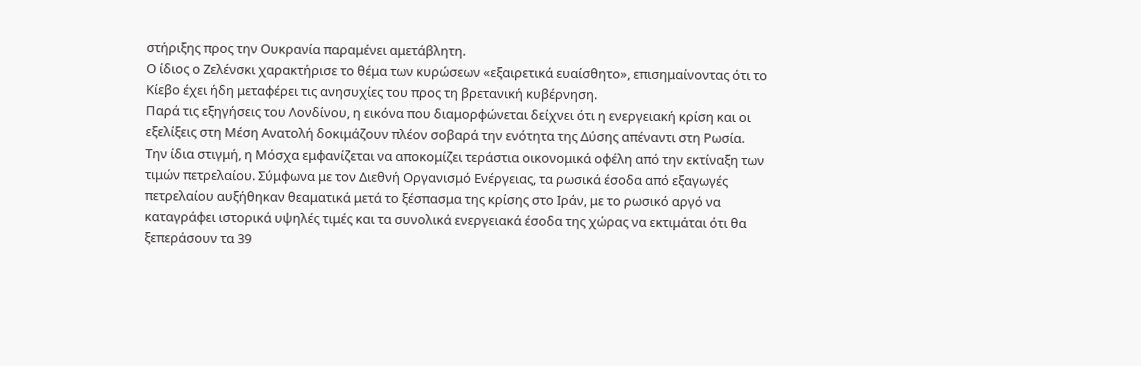στήριξης προς την Ουκρανία παραμένει αμετάβλητη.
Ο ίδιος ο Ζελένσκι χαρακτήρισε το θέμα των κυρώσεων «εξαιρετικά ευαίσθητο», επισημαίνοντας ότι το Κίεβο έχει ήδη μεταφέρει τις ανησυχίες του προς τη βρετανική κυβέρνηση.
Παρά τις εξηγήσεις του Λονδίνου, η εικόνα που διαμορφώνεται δείχνει ότι η ενεργειακή κρίση και οι εξελίξεις στη Μέση Ανατολή δοκιμάζουν πλέον σοβαρά την ενότητα της Δύσης απέναντι στη Ρωσία.
Την ίδια στιγμή, η Μόσχα εμφανίζεται να αποκομίζει τεράστια οικονομικά οφέλη από την εκτίναξη των τιμών πετρελαίου. Σύμφωνα με τον Διεθνή Οργανισμό Ενέργειας, τα ρωσικά έσοδα από εξαγωγές πετρελαίου αυξήθηκαν θεαματικά μετά το ξέσπασμα της κρίσης στο Ιράν, με το ρωσικό αργό να καταγράφει ιστορικά υψηλές τιμές και τα συνολικά ενεργειακά έσοδα της χώρας να εκτιμάται ότι θα ξεπεράσουν τα 39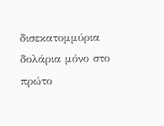δισεκατομμύρια δολάρια μόνο στο πρώτο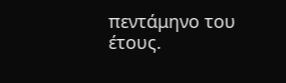πεντάμηνο του έτους.